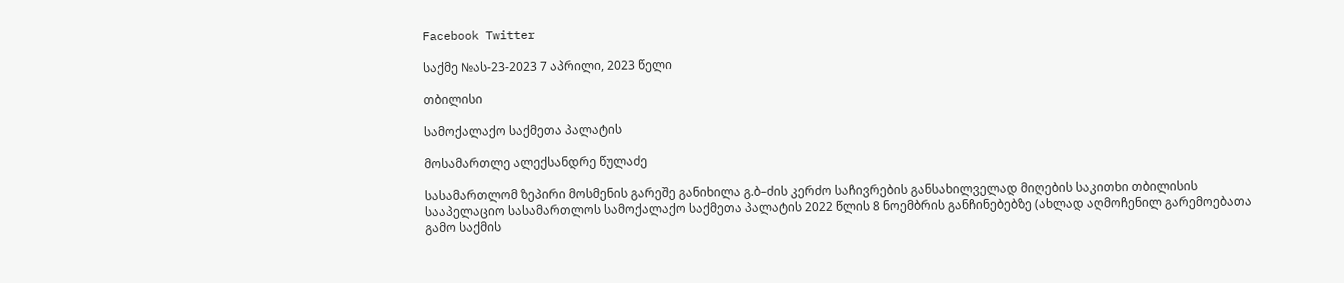Facebook Twitter

საქმე №ას-23-2023 7 აპრილი, 2023 წელი

თბილისი

სამოქალაქო საქმეთა პალატის

მოსამართლე ალექსანდრე წულაძე

სასამართლომ ზეპირი მოსმენის გარეშე განიხილა გ.ბ–ძის კერძო საჩივრების განსახილველად მიღების საკითხი თბილისის სააპელაციო სასამართლოს სამოქალაქო საქმეთა პალატის 2022 წლის 8 ნოემბრის განჩინებებზე (ახლად აღმოჩენილ გარემოებათა გამო საქმის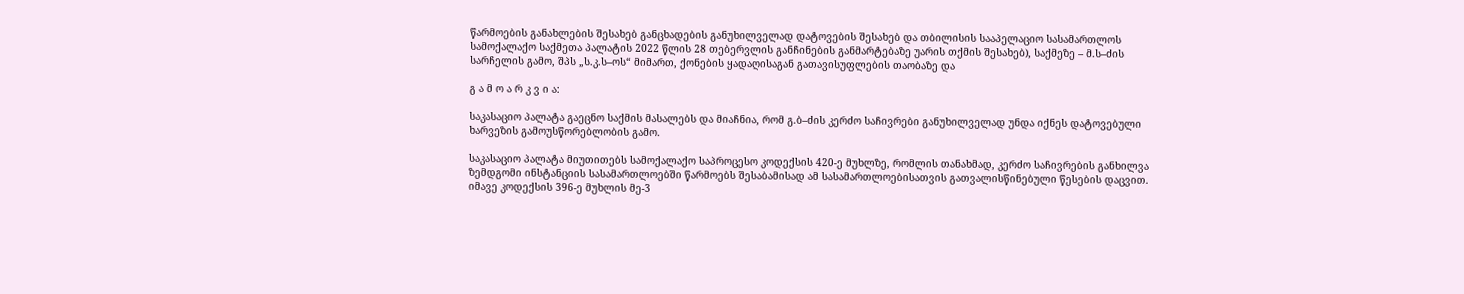წარმოების განახლების შესახებ განცხადების განუხილველად დატოვების შესახებ და თბილისის სააპელაციო სასამართლოს სამოქალაქო საქმეთა პალატის 2022 წლის 28 თებერვლის განჩინების განმარტებაზე უარის თქმის შესახებ), საქმეზე – მ.ს–ძის სარჩელის გამო, შპს „ს.კ.ს–ოს“ მიმართ, ქონების ყადაღისაგან გათავისუფლების თაობაზე და

გ ა მ ო ა რ კ ვ ი ა:

საკასაციო პალატა გაეცნო საქმის მასალებს და მიაჩნია, რომ გ.ბ–ძის კერძო საჩივრები განუხილველად უნდა იქნეს დატოვებული ხარვეზის გამოუსწორებლობის გამო.

საკასაციო პალატა მიუთითებს სამოქალაქო საპროცესო კოდექსის 420-ე მუხლზე, რომლის თანახმად, კერძო საჩივრების განხილვა ზემდგომი ინსტანციის სასამართლოებში წარმოებს შესაბამისად ამ სასამართლოებისათვის გათვალისწინებული წესების დაცვით. იმავე კოდექსის 396-ე მუხლის მე-3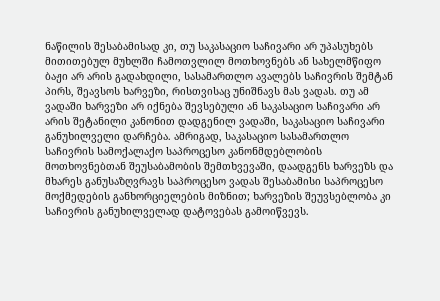ნაწილის შესაბამისად კი, თუ საკასაციო საჩივარი არ უპასუხებს მითითებულ მუხლში ჩამოთვლილ მოთხოვნებს ან სახელმწიფო ბაჟი არ არის გადახდილი, სასამართლო ავალებს საჩივრის შემტან პირს, შეავსოს ხარვეზი, რისთვისაც უნიშნავს მას ვადას. თუ ამ ვადაში ხარვეზი არ იქნება შევსებული ან საკასაციო საჩივარი არ არის შეტანილი კანონით დადგენილ ვადაში, საკასაციო საჩივარი განუხილველი დარჩება. ამრიგად, საკასაციო სასამართლო საჩივრის სამოქალაქო საპროცესო კანონმდებლობის მოთხოვნებთან შეუსაბამობის შემთხვევაში, დაადგენს ხარვეზს და მხარეს განუსაზღვრავს საპროცესო ვადას შესაბამისი საპროცესო მოქმედების განხორციელების მიზნით; ხარვეზის შეუვსებლობა კი საჩივრის განუხილველად დატოვებას გამოიწვევს.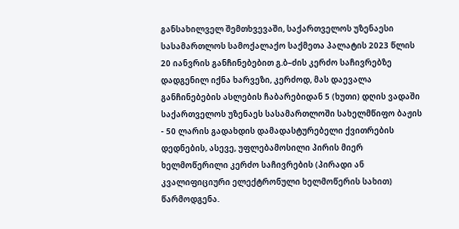განსახილველ შემთხვევაში, საქართველოს უზენაესი სასამართლოს სამოქალაქო საქმეთა პალატის 2023 წლის 20 იანვრის განჩინებებით გ.ბ–ძის კერძო საჩივრებზე დადგენილ იქნა ხარვეზი, კერძოდ, მას დაევალა განჩინებების ასლების ჩაბარებიდან 5 (ხუთი) დღის ვადაში საქართველოს უზენაეს სასამართლოში სახელმწიფო ბაჟის - 50 ლარის გადახდის დამადასტურებელი ქვითრების დედნების, ასევე, უფლებამოსილი პირის მიერ ხელმოწერილი კერძო საჩივრების (პირადი ან კვალიფიციური ელექტრონული ხელმოწერის სახით) წარმოდგენა.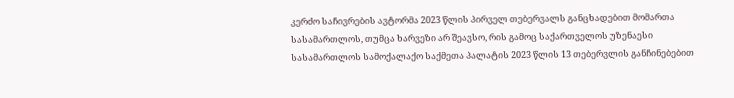კერძო საჩივრების ავტორმა 2023 წლის პირველ თებერვალს განცხადებით მომართა სასამართლოს, თუმცა ხარვეზი არ შეავსო, რის გამოც საქართველოს უზენაესი სასამართლოს სამოქალაქო საქმეთა პალატის 2023 წლის 13 თებერვლის განჩინებებით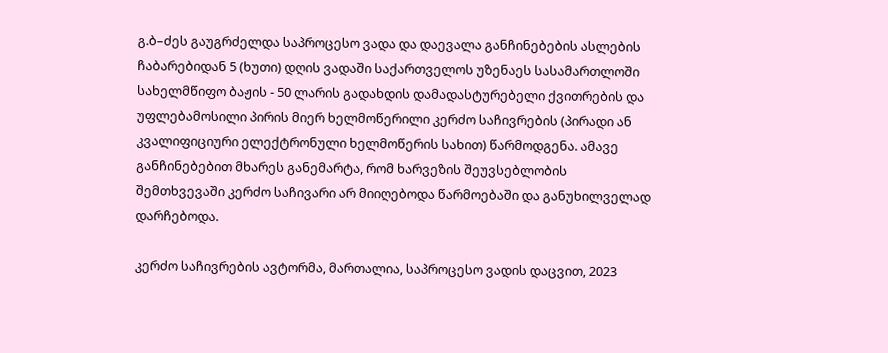გ.ბ–ძეს გაუგრძელდა საპროცესო ვადა და დაევალა განჩინებების ასლების ჩაბარებიდან 5 (ხუთი) დღის ვადაში საქართველოს უზენაეს სასამართლოში სახელმწიფო ბაჟის - 50 ლარის გადახდის დამადასტურებელი ქვითრების და უფლებამოსილი პირის მიერ ხელმოწერილი კერძო საჩივრების (პირადი ან კვალიფიციური ელექტრონული ხელმოწერის სახით) წარმოდგენა. ამავე განჩინებებით მხარეს განემარტა, რომ ხარვეზის შეუვსებლობის შემთხვევაში კერძო საჩივარი არ მიიღებოდა წარმოებაში და განუხილველად დარჩებოდა.

კერძო საჩივრების ავტორმა, მართალია, საპროცესო ვადის დაცვით, 2023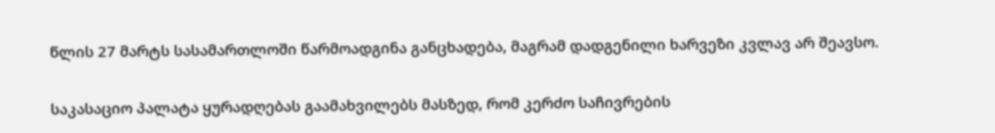წლის 27 მარტს სასამართლოში წარმოადგინა განცხადება, მაგრამ დადგენილი ხარვეზი კვლავ არ შეავსო.

საკასაციო პალატა ყურადღებას გაამახვილებს მასზედ, რომ კერძო საჩივრების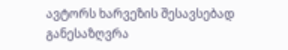ავტორს ხარვეზის შესავსებად განესაზღვრა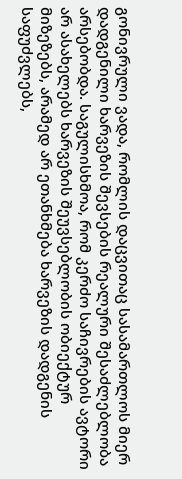გონივრული ვადა, რომლის დაცვითაც სასამართლოს მიერ დადგენილი ხარვეზის შევსების რეალური შესაძლებლობა არსებობდა. საგულისხმოა, რომ კერძო საჩივრების ავტორი არ ასახელებს ხარვეზის შეუვსებლობის ობიექტურ მიზეზებს, არამედ არ ეთანხმება ხარვეზის დადგენის საფუძვლებს,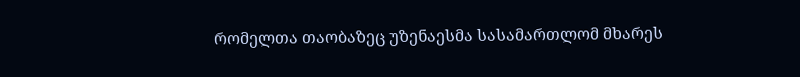რომელთა თაობაზეც უზენაესმა სასამართლომ მხარეს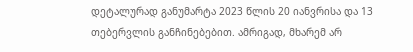დეტალურად განუმარტა 2023 წლის 20 იანვრისა და 13 თებერვლის განჩინებებით. ამრიგად, მხარემ არ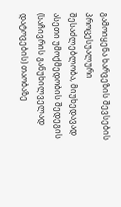გამოიყენა ხარვეზის შევსების პროცესუალური შესაძლებლობა, მიუხედავად ასეთი უმოქმედობის შედეგის (საჩივრის განუხილველად დატოვების) თაობაზე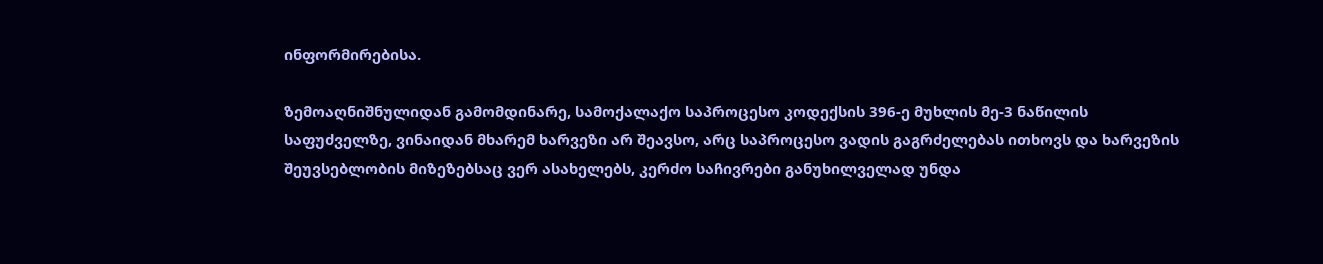ინფორმირებისა.

ზემოაღნიშნულიდან გამომდინარე, სამოქალაქო საპროცესო კოდექსის 396-ე მუხლის მე-3 ნაწილის საფუძველზე, ვინაიდან მხარემ ხარვეზი არ შეავსო, არც საპროცესო ვადის გაგრძელებას ითხოვს და ხარვეზის შეუვსებლობის მიზეზებსაც ვერ ასახელებს, კერძო საჩივრები განუხილველად უნდა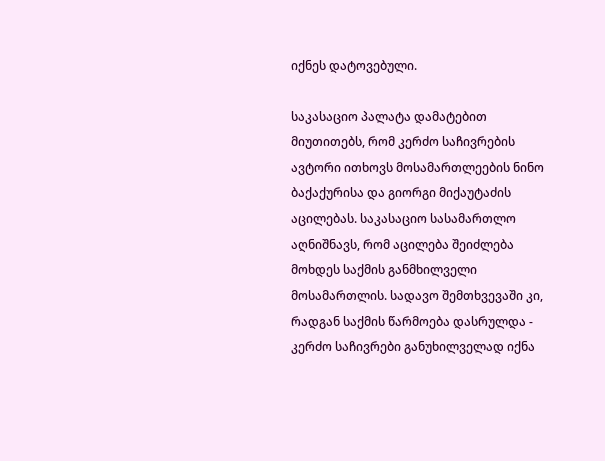იქნეს დატოვებული.

საკასაციო პალატა დამატებით მიუთითებს, რომ კერძო საჩივრების ავტორი ითხოვს მოსამართლეების ნინო ბაქაქურისა და გიორგი მიქაუტაძის აცილებას. საკასაციო სასამართლო აღნიშნავს, რომ აცილება შეიძლება მოხდეს საქმის განმხილველი მოსამართლის. სადავო შემთხვევაში კი, რადგან საქმის წარმოება დასრულდა - კერძო საჩივრები განუხილველად იქნა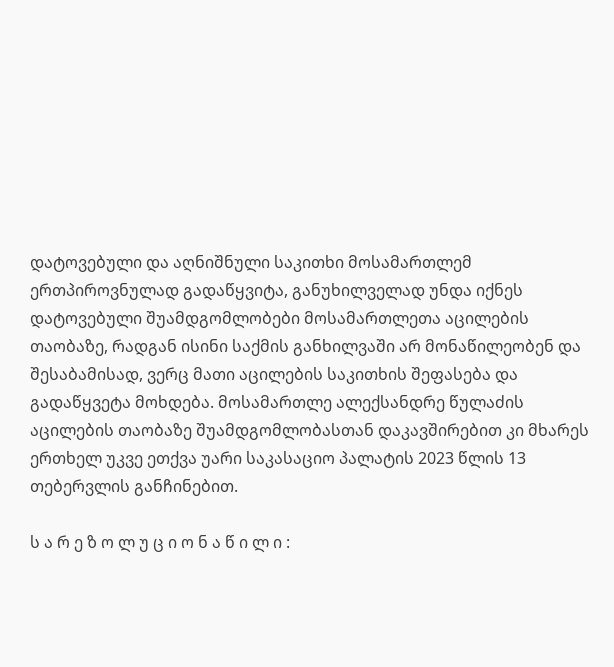დატოვებული და აღნიშნული საკითხი მოსამართლემ ერთპიროვნულად გადაწყვიტა, განუხილველად უნდა იქნეს დატოვებული შუამდგომლობები მოსამართლეთა აცილების თაობაზე, რადგან ისინი საქმის განხილვაში არ მონაწილეობენ და შესაბამისად, ვერც მათი აცილების საკითხის შეფასება და გადაწყვეტა მოხდება. მოსამართლე ალექსანდრე წულაძის აცილების თაობაზე შუამდგომლობასთან დაკავშირებით კი მხარეს ერთხელ უკვე ეთქვა უარი საკასაციო პალატის 2023 წლის 13 თებერვლის განჩინებით.

ს ა რ ე ზ ო ლ უ ც ი ო ნ ა წ ი ლ ი :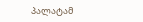პალატამ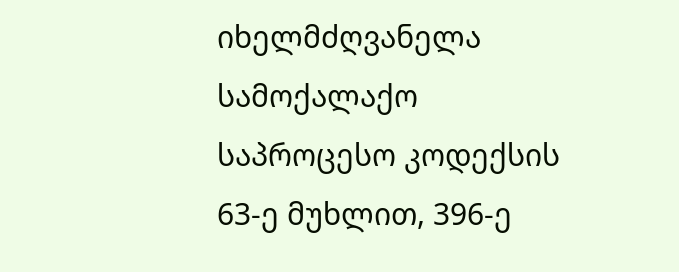იხელმძღვანელა სამოქალაქო საპროცესო კოდექსის 63-ე მუხლით, 396-ე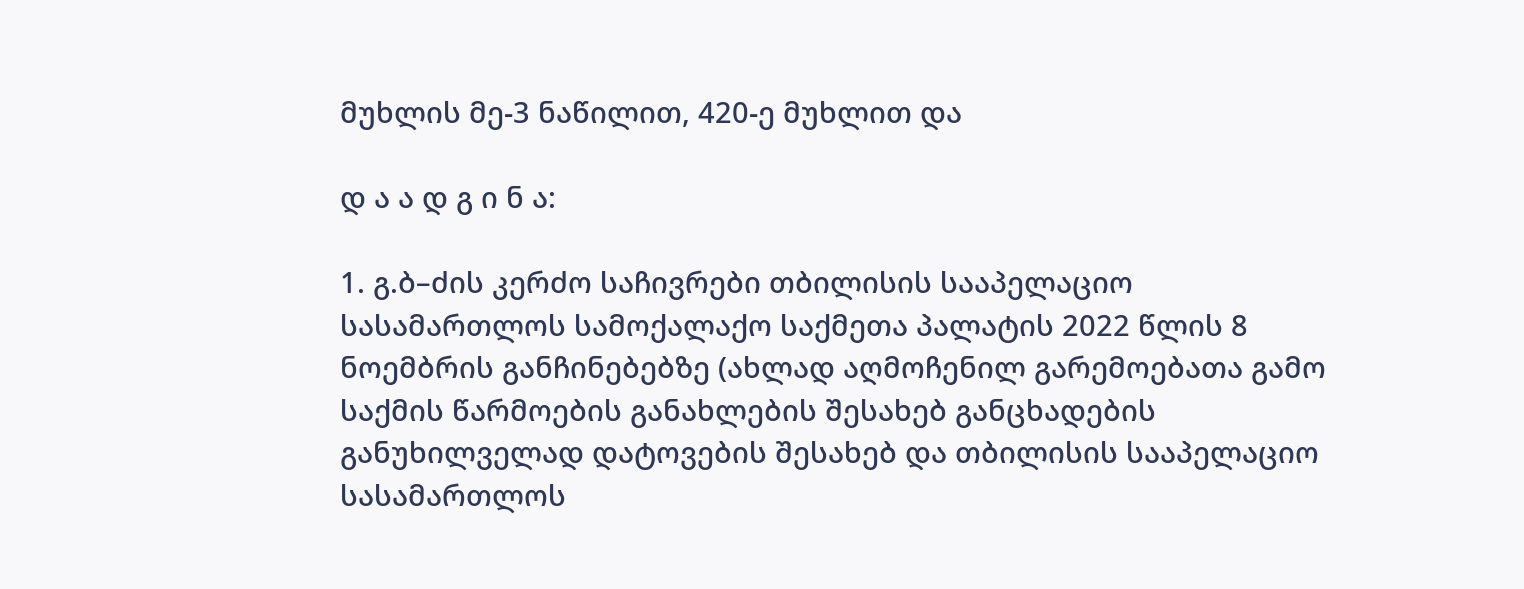მუხლის მე-3 ნაწილით, 420-ე მუხლით და

დ ა ა დ გ ი ნ ა:

1. გ.ბ–ძის კერძო საჩივრები თბილისის სააპელაციო სასამართლოს სამოქალაქო საქმეთა პალატის 2022 წლის 8 ნოემბრის განჩინებებზე (ახლად აღმოჩენილ გარემოებათა გამო საქმის წარმოების განახლების შესახებ განცხადების განუხილველად დატოვების შესახებ და თბილისის სააპელაციო სასამართლოს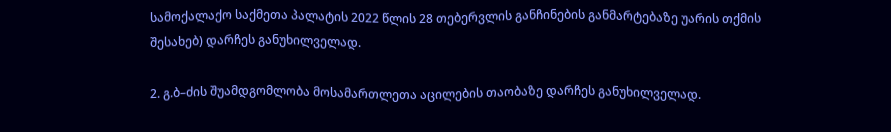სამოქალაქო საქმეთა პალატის 2022 წლის 28 თებერვლის განჩინების განმარტებაზე უარის თქმის შესახებ) დარჩეს განუხილველად.

2. გ.ბ–ძის შუამდგომლობა მოსამართლეთა აცილების თაობაზე დარჩეს განუხილველად.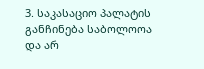3. საკასაციო პალატის განჩინება საბოლოოა და არ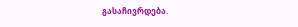გასაჩივრდება.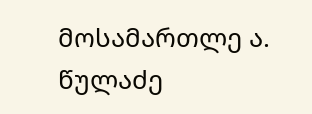მოსამართლე ა. წულაძე